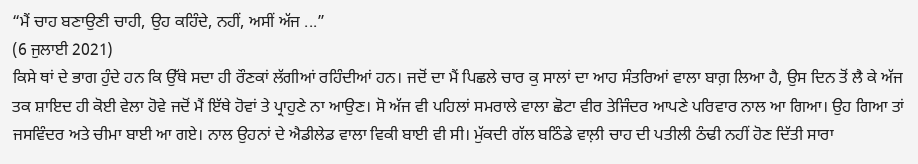“ਮੈਂ ਚਾਹ ਬਣਾਉਣੀ ਚਾਹੀ, ਉਹ ਕਹਿੰਦੇ, ਨਹੀਂ, ਅਸੀਂ ਅੱਜ ...”
(6 ਜੁਲਾਈ 2021)
ਕਿਸੇ ਥਾਂ ਦੇ ਭਾਗ ਹੁੰਦੇ ਹਨ ਕਿ ਉੱਥੇ ਸਦਾ ਹੀ ਰੌਣਕਾਂ ਲੱਗੀਆਂ ਰਹਿੰਦੀਆਂ ਹਨ। ਜਦੋਂ ਦਾ ਮੈਂ ਪਿਛਲੇ ਚਾਰ ਕੁ ਸਾਲਾਂ ਦਾ ਆਹ ਸੰਤਰਿਆਂ ਵਾਲਾ ਬਾਗ਼ ਲਿਆ ਹੈ, ਉਸ ਦਿਨ ਤੋਂ ਲੈ ਕੇ ਅੱਜ ਤਕ ਸ਼ਾਇਦ ਹੀ ਕੋਈ ਵੇਲਾ ਹੋਵੇ ਜਦੋਂ ਮੈਂ ਇੱਥੇ ਹੋਵਾਂ ਤੇ ਪ੍ਰਾਹੁਣੇ ਨਾ ਆਉਣ। ਸੋ ਅੱਜ ਵੀ ਪਹਿਲਾਂ ਸਮਰਾਲੇ ਵਾਲਾ ਛੋਟਾ ਵੀਰ ਤੇਜਿੰਦਰ ਆਪਣੇ ਪਰਿਵਾਰ ਨਾਲ ਆ ਗਿਆ। ਉਹ ਗਿਆ ਤਾਂ ਜਸਵਿੰਦਰ ਅਤੇ ਚੀਮਾ ਬਾਈ ਆ ਗਏ। ਨਾਲ ਉਹਨਾਂ ਦੇ ਐਡੀਲੇਡ ਵਾਲਾ ਵਿਕੀ ਬਾਈ ਵੀ ਸੀ। ਮੁੱਕਦੀ ਗੱਲ ਬਠਿੰਡੇ ਵਾਲ਼ੀ ਚਾਹ ਦੀ ਪਤੀਲੀ ਠੰਢੀ ਨਹੀਂ ਹੋਣ ਦਿੱਤੀ ਸਾਰਾ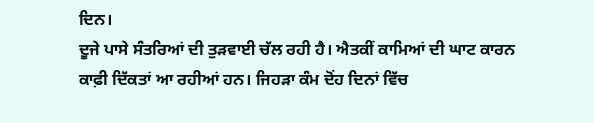ਦਿਨ।
ਦੂਜੇ ਪਾਸੇ ਸੰਤਰਿਆਂ ਦੀ ਤੁੜਵਾਈ ਚੱਲ ਰਹੀ ਹੈ। ਐਤਕੀਂ ਕਾਮਿਆਂ ਦੀ ਘਾਟ ਕਾਰਨ ਕਾਫ਼ੀ ਦਿੱਕਤਾਂ ਆ ਰਹੀਆਂ ਹਨ। ਜਿਹੜਾ ਕੰਮ ਦੋਂਹ ਦਿਨਾਂ ਵਿੱਚ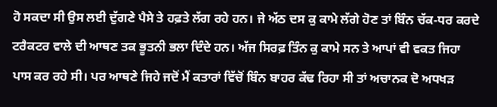ਹੋ ਸਕਦਾ ਸੀ ਉਸ ਲਈ ਦੁੱਗਣੇ ਪੈਸੇ ਤੇ ਹਫ਼ਤੇ ਲੱਗ ਰਹੇ ਹਨ। ਜੇ ਅੱਠ ਦਸ ਕੁ ਕਾਮੇ ਲੱਗੇ ਹੋਣ ਤਾਂ ਬਿੰਨ ਚੱਕ-ਧਰ ਕਰਦੇ ਟਰੈਕਟਰ ਵਾਲੇ ਦੀ ਆਥਣ ਤਕ ਭੂਤਨੀ ਭਲਾ ਦਿੰਦੇ ਹਨ। ਅੱਜ ਸਿਰਫ਼ ਤਿੰਨ ਕੁ ਕਾਮੇ ਸਨ ਤੇ ਆਪਾਂ ਵੀ ਵਕਤ ਜਿਹਾ ਪਾਸ ਕਰ ਰਹੇ ਸੀ। ਪਰ ਆਥਣੇ ਜਿਹੇ ਜਦੋਂ ਮੈਂ ਕਤਾਰਾਂ ਵਿੱਚੋਂ ਬਿੰਨ ਬਾਹਰ ਕੱਢ ਰਿਹਾ ਸੀ ਤਾਂ ਅਚਾਨਕ ਦੋ ਅਧਖੜ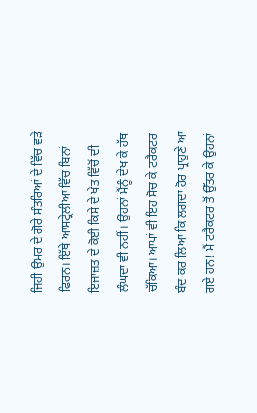ਜਿਹੀ ਉਮਰ ਦੇ ਗੋਰੇ ਸੰਤਰਿਆਂ ਦੇ ਵਿੱਚ ਵੜੇ ਫਿਰਨ। ਇੱਥੇ ਆਸਟ੍ਰੇਲੀਆ ਵਿੱਚ ਬਿਨਾਂ ਇਜਾਜ਼ਤ ਦੇ ਕੋਈ ਕਿਸੇ ਦੇ ਖੇਤ ਵਿੱਚੋਂ ਦੀ ਲੰਘਦਾ ਵੀ ਨਹੀਂ। ਉਹਨਾਂ ਮੈਂਨੂੰ ਦੇਖ ਕੇ ਹੱਥ ਚੱਕਿਆ। ਆਪਾਂ ਵੀ ਇਹ ਸੋਚ ਕੇ ਟਰੈਕਟਰ ਬੰਦ ਕਰ ਲਿਆ ਕਿ ਲਗਦਾ ਹੋਰ ਪ੍ਰਾਹੁਣੇ ਆ ਗਏ ਹਨ! ਮੈਂ ਟਰੈਕਟਰ ਤੋਂ ਉੱਤਰ ਕੇ ਉਹਨਾਂ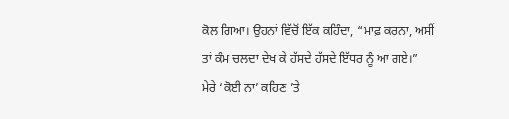ਕੋਲ ਗਿਆ। ਉਹਨਾਂ ਵਿੱਚੋਂ ਇੱਕ ਕਹਿੰਦਾ, “ਮਾਫ਼ ਕਰਨਾ, ਅਸੀਂ ਤਾਂ ਕੰਮ ਚਲਦਾ ਦੇਖ ਕੇ ਹੱਸਦੇ ਹੱਸਦੇ ਇੱਧਰ ਨੂੰ ਆ ਗਏ।”
ਮੇਰੇ ‘ਕੋਈ ਨਾ’ ਕਹਿਣ ’ਤੇ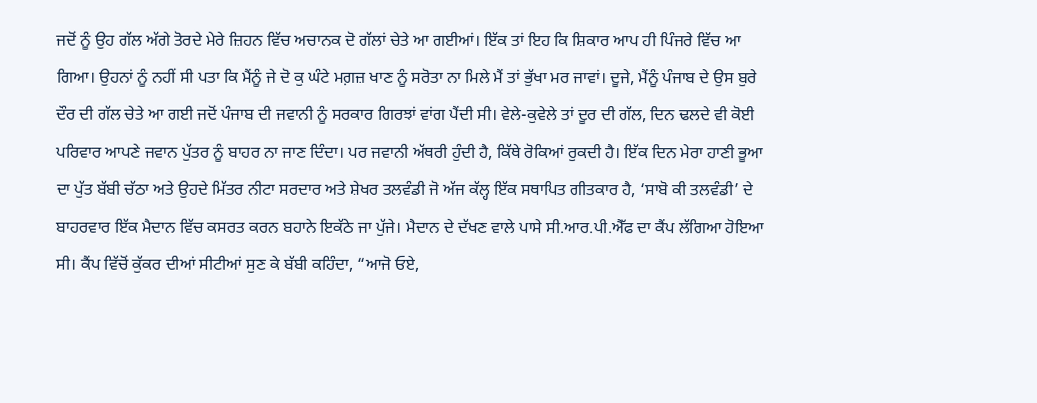ਜਦੋਂ ਨੂੰ ਉਹ ਗੱਲ ਅੱਗੇ ਤੋਰਦੇ ਮੇਰੇ ਜ਼ਿਹਨ ਵਿੱਚ ਅਚਾਨਕ ਦੋ ਗੱਲਾਂ ਚੇਤੇ ਆ ਗਈਆਂ। ਇੱਕ ਤਾਂ ਇਹ ਕਿ ਸ਼ਿਕਾਰ ਆਪ ਹੀ ਪਿੰਜਰੇ ਵਿੱਚ ਆ ਗਿਆ। ਉਹਨਾਂ ਨੂੰ ਨਹੀਂ ਸੀ ਪਤਾ ਕਿ ਮੈਂਨੂੰ ਜੇ ਦੋ ਕੁ ਘੰਟੇ ਮਗ਼ਜ਼ ਖਾਣ ਨੂੰ ਸਰੋਤਾ ਨਾ ਮਿਲੇ ਮੈਂ ਤਾਂ ਭੁੱਖਾ ਮਰ ਜਾਵਾਂ। ਦੂਜੇ, ਮੈਂਨੂੰ ਪੰਜਾਬ ਦੇ ਉਸ ਬੁਰੇ ਦੌਰ ਦੀ ਗੱਲ ਚੇਤੇ ਆ ਗਈ ਜਦੋਂ ਪੰਜਾਬ ਦੀ ਜਵਾਨੀ ਨੂੰ ਸਰਕਾਰ ਗਿਰਝਾਂ ਵਾਂਗ ਪੈਂਦੀ ਸੀ। ਵੇਲੇ-ਕੁਵੇਲੇ ਤਾਂ ਦੂਰ ਦੀ ਗੱਲ, ਦਿਨ ਢਲਦੇ ਵੀ ਕੋਈ ਪਰਿਵਾਰ ਆਪਣੇ ਜਵਾਨ ਪੁੱਤਰ ਨੂੰ ਬਾਹਰ ਨਾ ਜਾਣ ਦਿੰਦਾ। ਪਰ ਜਵਾਨੀ ਅੱਥਰੀ ਹੁੰਦੀ ਹੈ, ਕਿੱਥੇ ਰੋਕਿਆਂ ਰੁਕਦੀ ਹੈ। ਇੱਕ ਦਿਨ ਮੇਰਾ ਹਾਣੀ ਭੂਆ ਦਾ ਪੁੱਤ ਬੱਬੀ ਚੱਠਾ ਅਤੇ ਉਹਦੇ ਮਿੱਤਰ ਨੀਟਾ ਸਰਦਾਰ ਅਤੇ ਸ਼ੇਖਰ ਤਲਵੰਡੀ ਜੋ ਅੱਜ ਕੱਲ੍ਹ ਇੱਕ ਸਥਾਪਿਤ ਗੀਤਕਾਰ ਹੈ, ‘ਸਾਬੋ ਕੀ ਤਲਵੰਡੀ’ ਦੇ ਬਾਹਰਵਾਰ ਇੱਕ ਮੈਦਾਨ ਵਿੱਚ ਕਸਰਤ ਕਰਨ ਬਹਾਨੇ ਇਕੱਠੇ ਜਾ ਪੁੱਜੇ। ਮੈਦਾਨ ਦੇ ਦੱਖਣ ਵਾਲੇ ਪਾਸੇ ਸੀ.ਆਰ.ਪੀ.ਐੱਫ ਦਾ ਕੈਂਪ ਲੱਗਿਆ ਹੋਇਆ ਸੀ। ਕੈਂਪ ਵਿੱਚੋਂ ਕੁੱਕਰ ਦੀਆਂ ਸੀਟੀਆਂ ਸੁਣ ਕੇ ਬੱਬੀ ਕਹਿੰਦਾ, “ਆਜੋ ਓਏ,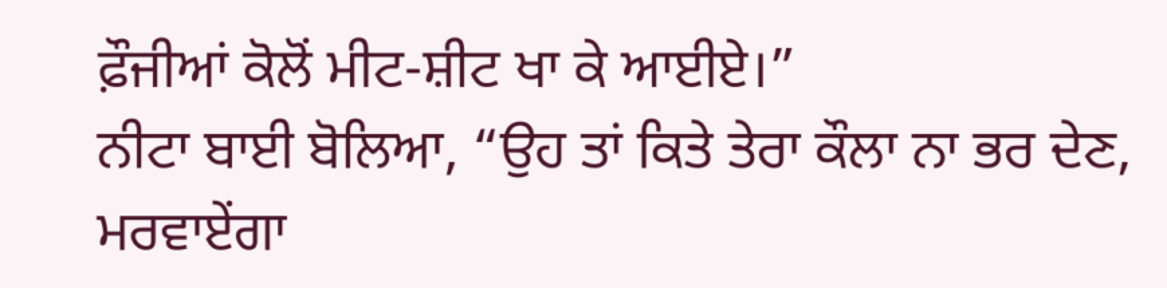ਫ਼ੌਜੀਆਂ ਕੋਲੋਂ ਮੀਟ-ਸ਼ੀਟ ਖਾ ਕੇ ਆਈਏ।”
ਨੀਟਾ ਬਾਈ ਬੋਲਿਆ, “ਉਹ ਤਾਂ ਕਿਤੇ ਤੇਰਾ ਕੌਲਾ ਨਾ ਭਰ ਦੇਣ, ਮਰਵਾਏਂਗਾ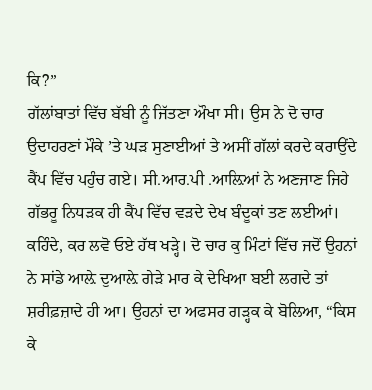ਕਿ?”
ਗੱਲਾਂਬਾਤਾਂ ਵਿੱਚ ਬੱਬੀ ਨੂੰ ਜਿੱਤਣਾ ਔਖਾ ਸੀ। ਉਸ ਨੇ ਦੋ ਚਾਰ ਉਦਾਹਰਣਾਂ ਮੌਕੇ ’ਤੇ ਘੜ ਸੁਣਾਈਆਂ ਤੇ ਅਸੀਂ ਗੱਲਾਂ ਕਰਦੇ ਕਰਾਉਂਦੇ ਕੈਂਪ ਵਿੱਚ ਪਹੁੰਚ ਗਏ। ਸੀ.ਆਰ.ਪੀ .ਆਲ਼ਿਆਂ ਨੇ ਅਣਜਾਣ ਜਿਹੇ ਗੱਭਰੂ ਨਿਧੜਕ ਹੀ ਕੈਂਪ ਵਿੱਚ ਵੜਦੇ ਦੇਖ ਬੰਦੂਕਾਂ ਤਣ ਲਈਆਂ। ਕਹਿੰਦੇ, ਕਰ ਲਵੋ ਓਏ ਹੱਥ ਖੜ੍ਹੇ। ਦੋ ਚਾਰ ਕੁ ਮਿੰਟਾਂ ਵਿੱਚ ਜਦੋਂ ਉਹਨਾਂ ਨੇ ਸਾਂਡੇ ਆਲ਼ੇ ਦੁਆਲ਼ੇ ਗੇੜੇ ਮਾਰ ਕੇ ਦੇਖਿਆ ਬਈ ਲਗਦੇ ਤਾਂ ਸ਼ਰੀਫ਼ਜ਼ਾਦੇ ਹੀ ਆ। ਉਹਨਾਂ ਦਾ ਅਫਸਰ ਗੜ੍ਹਕ ਕੇ ਬੋਲਿਆ, “ਕਿਸ ਕੇ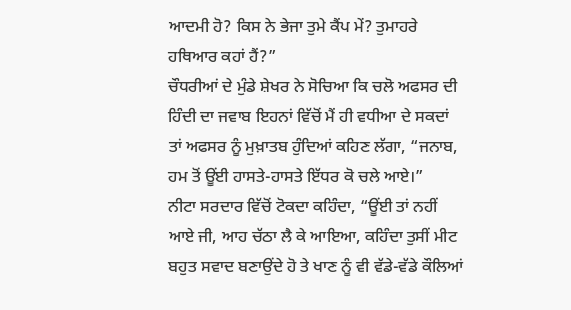ਆਦਮੀ ਹੋ? ਕਿਸ ਨੇ ਭੇਜਾ ਤੁਮੇ ਕੈਂਪ ਮੇਂ? ਤੁਮਾਹਰੇ ਹਥਿਆਰ ਕਹਾਂ ਹੈਂ?”
ਚੌਧਰੀਆਂ ਦੇ ਮੁੰਡੇ ਸ਼ੇਖਰ ਨੇ ਸੋਚਿਆ ਕਿ ਚਲੋ ਅਫਸਰ ਦੀ ਹਿੰਦੀ ਦਾ ਜਵਾਬ ਇਹਨਾਂ ਵਿੱਚੋਂ ਮੈਂ ਹੀ ਵਧੀਆ ਦੇ ਸਕਦਾਂ ਤਾਂ ਅਫਸਰ ਨੂੰ ਮੁਖ਼ਾਤਬ ਹੁੰਦਿਆਂ ਕਹਿਣ ਲੱਗਾ, “ਜਨਾਬ, ਹਮ ਤੋਂ ਊਂਈ ਹਾਸਤੇ-ਹਾਸਤੇ ਇੱਧਰ ਕੋ ਚਲੇ ਆਏ।”
ਨੀਟਾ ਸਰਦਾਰ ਵਿੱਚੋਂ ਟੋਕਦਾ ਕਹਿੰਦਾ, “ਊਂਈ ਤਾਂ ਨਹੀਂ ਆਏ ਜੀ, ਆਹ ਚੱਠਾ ਲੈ ਕੇ ਆਇਆ, ਕਹਿੰਦਾ ਤੁਸੀਂ ਮੀਟ ਬਹੁਤ ਸਵਾਦ ਬਣਾਉਂਦੇ ਹੋ ਤੇ ਖਾਣ ਨੂੰ ਵੀ ਵੱਡੇ-ਵੱਡੇ ਕੌਲਿਆਂ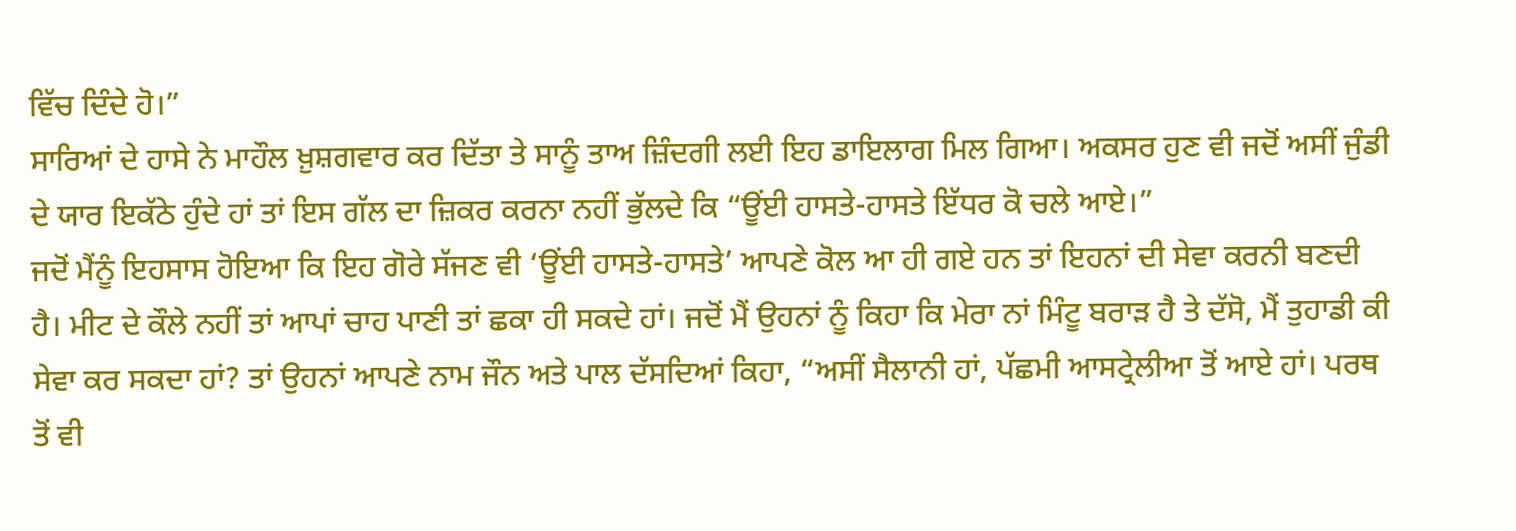ਵਿੱਚ ਦਿੰਦੇ ਹੋ।”
ਸਾਰਿਆਂ ਦੇ ਹਾਸੇ ਨੇ ਮਾਹੌਲ ਖ਼ੁਸ਼ਗਵਾਰ ਕਰ ਦਿੱਤਾ ਤੇ ਸਾਨੂੰ ਤਾਅ ਜ਼ਿੰਦਗੀ ਲਈ ਇਹ ਡਾਇਲਾਗ ਮਿਲ ਗਿਆ। ਅਕਸਰ ਹੁਣ ਵੀ ਜਦੋਂ ਅਸੀਂ ਜੁੰਡੀ ਦੇ ਯਾਰ ਇਕੱਠੇ ਹੁੰਦੇ ਹਾਂ ਤਾਂ ਇਸ ਗੱਲ ਦਾ ਜ਼ਿਕਰ ਕਰਨਾ ਨਹੀਂ ਭੁੱਲਦੇ ਕਿ “ਊਂਈ ਹਾਸਤੇ-ਹਾਸਤੇ ਇੱਧਰ ਕੋ ਚਲੇ ਆਏ।”
ਜਦੋਂ ਮੈਂਨੂੰ ਇਹਸਾਸ ਹੋਇਆ ਕਿ ਇਹ ਗੋਰੇ ਸੱਜਣ ਵੀ ‘ਊਂਈ ਹਾਸਤੇ-ਹਾਸਤੇ’ ਆਪਣੇ ਕੋਲ ਆ ਹੀ ਗਏ ਹਨ ਤਾਂ ਇਹਨਾਂ ਦੀ ਸੇਵਾ ਕਰਨੀ ਬਣਦੀ ਹੈ। ਮੀਟ ਦੇ ਕੌਲੇ ਨਹੀਂ ਤਾਂ ਆਪਾਂ ਚਾਹ ਪਾਣੀ ਤਾਂ ਛਕਾ ਹੀ ਸਕਦੇ ਹਾਂ। ਜਦੋਂ ਮੈਂ ਉਹਨਾਂ ਨੂੰ ਕਿਹਾ ਕਿ ਮੇਰਾ ਨਾਂ ਮਿੰਟੂ ਬਰਾੜ ਹੈ ਤੇ ਦੱਸੋ, ਮੈਂ ਤੁਹਾਡੀ ਕੀ ਸੇਵਾ ਕਰ ਸਕਦਾ ਹਾਂ? ਤਾਂ ਉਹਨਾਂ ਆਪਣੇ ਨਾਮ ਜੌਨ ਅਤੇ ਪਾਲ ਦੱਸਦਿਆਂ ਕਿਹਾ, “ਅਸੀਂ ਸੈਲਾਨੀ ਹਾਂ, ਪੱਛਮੀ ਆਸਟ੍ਰੇਲੀਆ ਤੋਂ ਆਏ ਹਾਂ। ਪਰਥ ਤੋਂ ਵੀ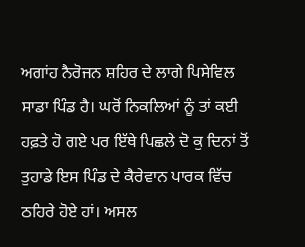ਅਗਾਂਹ ਨੈਰੋਜਨ ਸ਼ਹਿਰ ਦੇ ਲਾਗੇ ਪਿਸੇਵਿਲ ਸਾਡਾ ਪਿੰਡ ਹੈ। ਘਰੋਂ ਨਿਕਲਿਆਂ ਨੂੰ ਤਾਂ ਕਈ ਹਫ਼ਤੇ ਹੋ ਗਏ ਪਰ ਇੱਥੇ ਪਿਛਲੇ ਦੋ ਕੁ ਦਿਨਾਂ ਤੋਂ ਤੁਹਾਡੇ ਇਸ ਪਿੰਡ ਦੇ ਕੈਰੇਵਾਨ ਪਾਰਕ ਵਿੱਚ ਠਹਿਰੇ ਹੋਏ ਹਾਂ। ਅਸਲ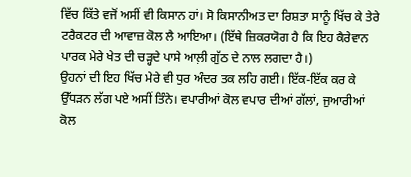ਵਿੱਚ ਕਿੱਤੇ ਵਜੋਂ ਅਸੀਂ ਵੀ ਕਿਸਾਨ ਹਾਂ। ਸੋ ਕਿਸਾਨੀਅਤ ਦਾ ਰਿਸ਼ਤਾ ਸਾਨੂੰ ਖਿੱਚ ਕੇ ਤੇਰੇ ਟਰੈਕਟਰ ਦੀ ਆਵਾਜ਼ ਕੋਲ ਲੈ ਆਇਆ। (ਇੱਥੇ ਜ਼ਿਕਰਯੋਗ ਹੈ ਕਿ ਇਹ ਕੈਰੇਵਾਨ ਪਾਰਕ ਮੇਰੇ ਖੇਤ ਦੀ ਚੜ੍ਹਦੇ ਪਾਸੇ ਆਲ਼ੀ ਗੁੱਠ ਦੇ ਨਾਲ ਲਗਦਾ ਹੈ।)
ਉਹਨਾਂ ਦੀ ਇਹ ਖਿੱਚ ਮੇਰੇ ਵੀ ਧੁਰ ਅੰਦਰ ਤਕ ਲਹਿ ਗਈ। ਇੱਕ-ਇੱਕ ਕਰ ਕੇ ਉੱਧੜਨ ਲੱਗ ਪਏ ਅਸੀਂ ਤਿੰਨੇ। ਵਪਾਰੀਆਂ ਕੋਲ ਵਪਾਰ ਦੀਆਂ ਗੱਲਾਂ, ਜੁਆਰੀਆਂ ਕੋਲ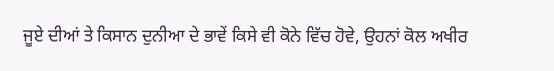ਜੂਏ ਦੀਆਂ ਤੇ ਕਿਸਾਨ ਦੁਨੀਆ ਦੇ ਭਾਵੇਂ ਕਿਸੇ ਵੀ ਕੋਨੇ ਵਿੱਚ ਹੋਵੇ, ਉਹਨਾਂ ਕੋਲ ਅਖੀਰ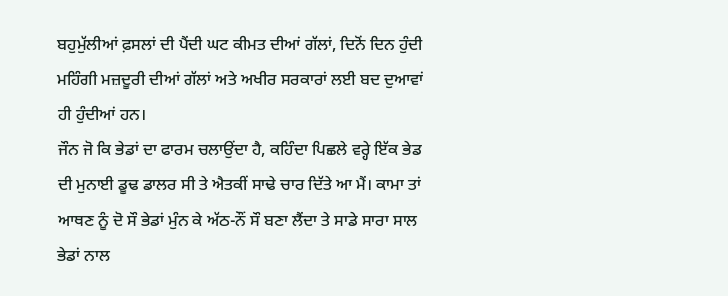ਬਹੁਮੁੱਲੀਆਂ ਫ਼ਸਲਾਂ ਦੀ ਪੈਂਦੀ ਘਟ ਕੀਮਤ ਦੀਆਂ ਗੱਲਾਂ, ਦਿਨੋਂ ਦਿਨ ਹੁੰਦੀ ਮਹਿੰਗੀ ਮਜ਼ਦੂਰੀ ਦੀਆਂ ਗੱਲਾਂ ਅਤੇ ਅਖੀਰ ਸਰਕਾਰਾਂ ਲਈ ਬਦ ਦੁਆਵਾਂ ਹੀ ਹੁੰਦੀਆਂ ਹਨ।
ਜੌਨ ਜੋ ਕਿ ਭੇਡਾਂ ਦਾ ਫਾਰਮ ਚਲਾਉਂਦਾ ਹੈ, ਕਹਿੰਦਾ ਪਿਛਲੇ ਵਰ੍ਹੇ ਇੱਕ ਭੇਡ ਦੀ ਮੁਨਾਈ ਡੂਢ ਡਾਲਰ ਸੀ ਤੇ ਐਤਕੀਂ ਸਾਢੇ ਚਾਰ ਦਿੱਤੇ ਆ ਮੈਂ। ਕਾਮਾ ਤਾਂ ਆਥਣ ਨੂੰ ਦੋ ਸੌ ਭੇਡਾਂ ਮੁੰਨ ਕੇ ਅੱਠ-ਨੌਂ ਸੌ ਬਣਾ ਲੈਂਦਾ ਤੇ ਸਾਡੇ ਸਾਰਾ ਸਾਲ ਭੇਡਾਂ ਨਾਲ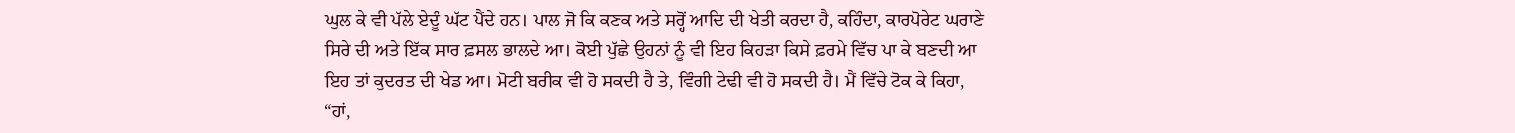ਘੁਲ ਕੇ ਵੀ ਪੱਲੇ ਏਦੂੰ ਘੱਟ ਪੈਂਦੇ ਹਨ। ਪਾਲ ਜੋ ਕਿ ਕਣਕ ਅਤੇ ਸਰ੍ਹੋਂ ਆਦਿ ਦੀ ਖੇਤੀ ਕਰਦਾ ਹੈ, ਕਹਿੰਦਾ, ਕਾਰਪੋਰੇਟ ਘਰਾਣੇ ਸਿਰੇ ਦੀ ਅਤੇ ਇੱਕ ਸਾਰ ਫ਼ਸਲ ਭਾਲਦੇ ਆ। ਕੋਈ ਪੁੱਛੇ ਉਹਨਾਂ ਨੂੰ ਵੀ ਇਹ ਕਿਹੜਾ ਕਿਸੇ ਫ਼ਰਮੇ ਵਿੱਚ ਪਾ ਕੇ ਬਣਦੀ ਆ ਇਹ ਤਾਂ ਕੁਦਰਤ ਦੀ ਖੇਡ ਆ। ਮੋਟੀ ਬਰੀਕ ਵੀ ਹੋ ਸਕਦੀ ਹੈ ਤੇ, ਵਿੰਗੀ ਟੇਢੀ ਵੀ ਹੋ ਸਕਦੀ ਹੈ। ਮੈਂ ਵਿੱਚੇ ਟੋਕ ਕੇ ਕਿਹਾ, “ਹਾਂ,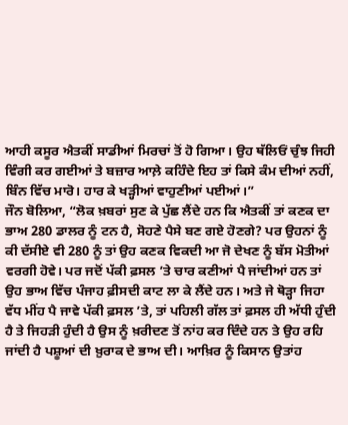ਆਹੀ ਕਸੂਰ ਐਤਕੀਂ ਸਾਡੀਆਂ ਮਿਰਚਾਂ ਤੋਂ ਹੋ ਗਿਆ। ਉਹ ਥੱਲਿਓਂ ਚੁੰਝ ਜਿਹੀ ਵਿੰਗੀ ਕਰ ਗਈਆਂ ਤੇ ਬਜ਼ਾਰ ਆਲ਼ੇ ਕਹਿੰਦੇ ਇਹ ਤਾਂ ਕਿਸੇ ਕੰਮ ਦੀਆਂ ਨਹੀਂ, ਬਿੰਨ ਵਿੱਚ ਮਾਰੋ। ਹਾਰ ਕੇ ਖੜ੍ਹੀਆਂ ਵਾਹੁਣੀਆਂ ਪਈਆਂ।”
ਜੌਨ ਬੋਲਿਆ, “ਲੋਕ ਖ਼ਬਰਾਂ ਸੁਣ ਕੇ ਪੁੱਛ ਲੈਂਦੇ ਹਨ ਕਿ ਐਤਕੀਂ ਤਾਂ ਕਣਕ ਦਾ ਭਾਅ 280 ਡਾਲਰ ਨੂੰ ਟਨ ਹੈ, ਸੋਹਣੇ ਪੈਸੇ ਬਣ ਗਏ ਹੋਣਗੇ? ਪਰ ਉਹਨਾਂ ਨੂੰ ਕੀ ਦੱਸੀਏ ਵੀ 280 ਨੂੰ ਤਾਂ ਉਹ ਕਣਕ ਵਿਕਦੀ ਆ ਜੋ ਦੇਖਣ ਨੂੰ ਬੱਸ ਮੋਤੀਆਂ ਵਰਗੀ ਹੋਵੇ। ਪਰ ਜਦੋਂ ਪੱਕੀ ਫ਼ਸਲ ’ਤੇ ਚਾਰ ਕਣੀਆਂ ਪੈ ਜਾਂਦੀਆਂ ਹਨ ਤਾਂ ਉਹ ਭਾਅ ਵਿੱਚ ਪੰਜਾਹ ਫ਼ੀਸਦੀ ਕਾਟ ਲਾ ਕੇ ਲੈਂਦੇ ਹਨ। ਅਤੇ ਜੇ ਥੋੜ੍ਹਾ ਜਿਹਾ ਵੱਧ ਮੀਂਹ ਪੈ ਜਾਵੇ ਪੱਕੀ ਫ਼ਸਲ ’ਤੇ, ਤਾਂ ਪਹਿਲੀ ਗੱਲ ਤਾਂ ਫ਼ਸਲ ਹੀ ਅੱਧੀ ਹੁੰਦੀ ਹੈ ਤੇ ਜਿਹੜੀ ਹੁੰਦੀ ਹੈ ਉਸ ਨੂੰ ਖ਼ਰੀਦਣ ਤੋਂ ਨਾਂਹ ਕਰ ਦਿੰਦੇ ਹਨ ਤੇ ਉਹ ਰਹਿ ਜਾਂਦੀ ਹੈ ਪਸ਼ੂਆਂ ਦੀ ਖ਼ੁਰਾਕ ਦੇ ਭਾਅ ਦੀ। ਆਖ਼ਿਰ ਨੂੰ ਕਿਸਾਨ ਉਤਾਂਹ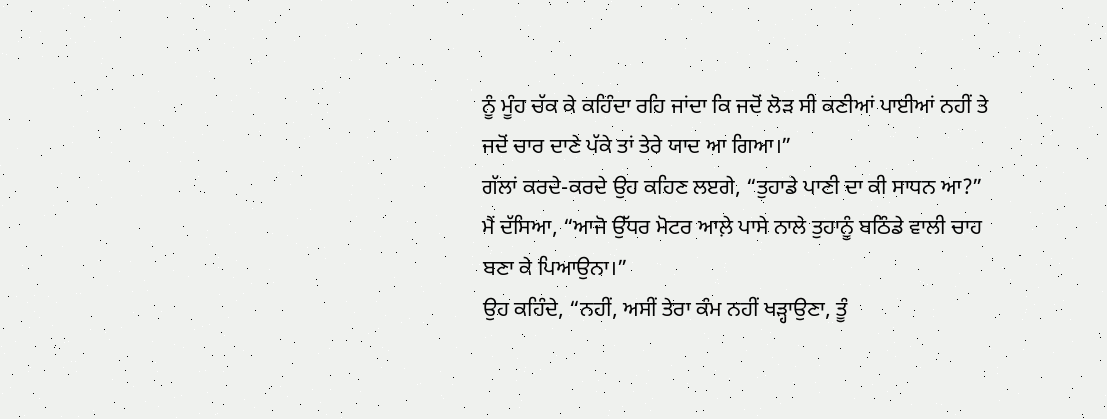ਨੂੰ ਮੂੰਹ ਚੱਕ ਕੇ ਕਹਿੰਦਾ ਰਹਿ ਜਾਂਦਾ ਕਿ ਜਦੋਂ ਲੋੜ ਸੀ ਕਣੀਆਂ ਪਾਈਆਂ ਨਹੀਂ ਤੇ ਜਦੋਂ ਚਾਰ ਦਾਣੇ ਪੱਕੇ ਤਾਂ ਤੇਰੇ ਯਾਦ ਆ ਗਿਆ।”
ਗੱਲਾਂ ਕਰਦੇ-ਕਰਦੇ ਉਹ ਕਹਿਣ ਲੲਗੇ, “ਤੁਹਾਡੇ ਪਾਣੀ ਦਾ ਕੀ ਸਾਧਨ ਆ?”
ਮੈਂ ਦੱਸਿਆ, “ਆਜੋ ਉੱਧਰ ਮੋਟਰ ਆਲ਼ੇ ਪਾਸੇ ਨਾਲੇ ਤੁਹਾਨੂੰ ਬਠਿੰਡੇ ਵਾਲੀ ਚਾਹ ਬਣਾ ਕੇ ਪਿਆਉਨਾ।”
ਉਹ ਕਹਿੰਦੇ, “ਨਹੀਂ, ਅਸੀਂ ਤੇਰਾ ਕੰਮ ਨਹੀਂ ਖੜ੍ਹਾਉਣਾ, ਤੂੰ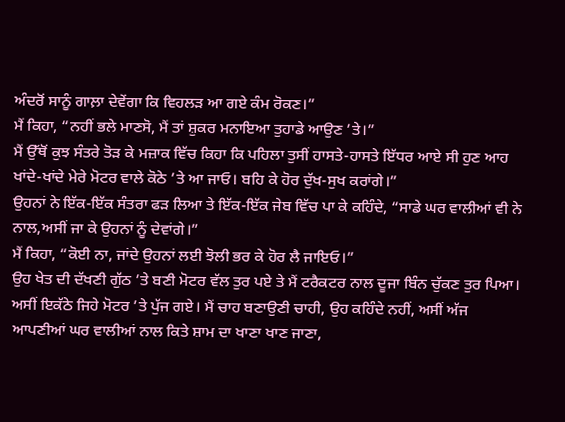ਅੰਦਰੋਂ ਸਾਨੂੰ ਗਾਲ਼ਾ ਦੇਵੇਂਗਾ ਕਿ ਵਿਹਲੜ ਆ ਗਏ ਕੰਮ ਰੋਕਣ।”
ਮੈਂ ਕਿਹਾ, “ਨਹੀਂ ਭਲੇ ਮਾਣਸੋ, ਮੈਂ ਤਾਂ ਸ਼ੁਕਰ ਮਨਾਇਆ ਤੁਹਾਡੇ ਆਉਣ ’ਤੇ।”
ਮੈਂ ਉੱਥੋਂ ਕੁਝ ਸੰਤਰੇ ਤੋੜ ਕੇ ਮਜ਼ਾਕ ਵਿੱਚ ਕਿਹਾ ਕਿ ਪਹਿਲਾ ਤੁਸੀਂ ਹਾਸਤੇ-ਹਾਸਤੇ ਇੱਧਰ ਆਏ ਸੀ ਹੁਣ ਆਹ ਖਾਂਦੇ-ਖਾਂਦੇ ਮੇਰੇ ਮੋਟਰ ਵਾਲੇ ਕੋਠੇ ’ਤੇ ਆ ਜਾਓ। ਬਹਿ ਕੇ ਹੋਰ ਦੁੱਖ-ਸੁਖ ਕਰਾਂਗੇ।”
ਉਹਨਾਂ ਨੇ ਇੱਕ-ਇੱਕ ਸੰਤਰਾ ਫੜ ਲਿਆ ਤੇ ਇੱਕ-ਇੱਕ ਜੇਬ ਵਿੱਚ ਪਾ ਕੇ ਕਹਿੰਦੇ, “ਸਾਡੇ ਘਰ ਵਾਲੀਆਂ ਵੀ ਨੇ ਨਾਲ,ਅਸੀਂ ਜਾ ਕੇ ਉਹਨਾਂ ਨੂੰ ਦੇਵਾਂਗੇ।”
ਮੈਂ ਕਿਹਾ, “ਕੋਈ ਨਾ, ਜਾਂਦੇ ਉਹਨਾਂ ਲਈ ਝੋਲੀ ਭਰ ਕੇ ਹੋਰ ਲੈ ਜਾਇਓ।”
ਉਹ ਖੇਤ ਦੀ ਦੱਖਣੀ ਗੁੱਠ ’ਤੇ ਬਣੀ ਮੋਟਰ ਵੱਲ ਤੁਰ ਪਏ ਤੇ ਮੈਂ ਟਰੈਕਟਰ ਨਾਲ ਦੂਜਾ ਬਿੰਨ ਚੁੱਕਣ ਤੁਰ ਪਿਆ। ਅਸੀਂ ਇਕੱਠੇ ਜਿਹੇ ਮੋਟਰ ’ਤੇ ਪੁੱਜ ਗਏ। ਮੈਂ ਚਾਹ ਬਣਾਉਣੀ ਚਾਹੀ, ਉਹ ਕਹਿੰਦੇ ਨਹੀਂ, ਅਸੀਂ ਅੱਜ ਆਪਣੀਆਂ ਘਰ ਵਾਲੀਆਂ ਨਾਲ ਕਿਤੇ ਸ਼ਾਮ ਦਾ ਖਾਣਾ ਖਾਣ ਜਾਣਾ,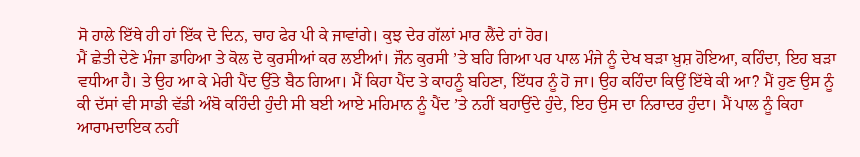ਸੋ ਹਾਲੇ ਇੱਥੇ ਹੀ ਹਾਂ ਇੱਕ ਦੋ ਦਿਨ, ਚਾਹ ਫੇਰ ਪੀ ਕੇ ਜਾਵਾਂਗੇ। ਕੁਝ ਦੇਰ ਗੱਲਾਂ ਮਾਰ ਲੈਂਦੇ ਹਾਂ ਹੋਰ।
ਮੈਂ ਛੇਤੀ ਦੇਣੇ ਮੰਜਾ ਡਾਹਿਆ ਤੇ ਕੋਲ ਦੋ ਕੁਰਸੀਆਂ ਕਰ ਲਈਆਂ। ਜੌਨ ਕੁਰਸੀ ’ਤੇ ਬਹਿ ਗਿਆ ਪਰ ਪਾਲ ਮੰਜੇ ਨੂੰ ਦੇਖ ਬੜਾ ਖ਼ੁਸ਼ ਹੋਇਆ, ਕਹਿੰਦਾ, ਇਹ ਬੜਾ ਵਧੀਆ ਹੈ। ਤੇ ਉਹ ਆ ਕੇ ਮੇਰੀ ਪੈਂਦ ਉੱਤੇ ਬੈਠ ਗਿਆ। ਮੈਂ ਕਿਹਾ ਪੈਂਦ ਤੇ ਕਾਹਨੂੰ ਬਹਿਣਾ, ਇੱਧਰ ਨੂੰ ਹੋ ਜਾ। ਉਹ ਕਹਿੰਦਾ ਕਿਉਂ ਇੱਥੇ ਕੀ ਆ? ਮੈਂ ਹੁਣ ਉਸ ਨੂੰ ਕੀ ਦੱਸਾਂ ਵੀ ਸਾਡੀ ਵੱਡੀ ਅੰਬੋ ਕਹਿੰਦੀ ਹੁੰਦੀ ਸੀ ਬਈ ਆਏ ਮਹਿਮਾਨ ਨੂੰ ਪੈਂਦ ’ਤੇ ਨਹੀਂ ਬਹਾਉਂਦੇ ਹੁੰਦੇ, ਇਹ ਉਸ ਦਾ ਨਿਰਾਦਰ ਹੁੰਦਾ। ਮੈਂ ਪਾਲ ਨੂੰ ਕਿਹਾ ਆਰਾਮਦਾਇਕ ਨਹੀਂ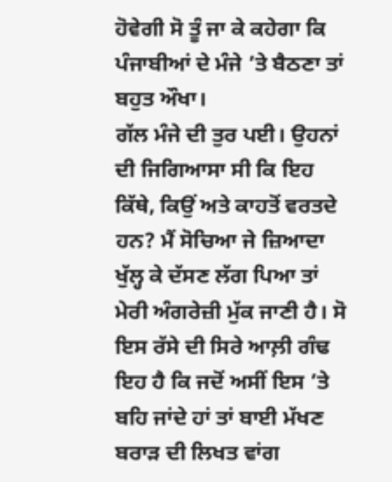ਹੋਵੇਗੀ ਸੋ ਤੂੰ ਜਾ ਕੇ ਕਹੇਗਾ ਕਿ ਪੰਜਾਬੀਆਂ ਦੇ ਮੰਜੇ ’ਤੇ ਬੈਠਣਾ ਤਾਂ ਬਹੁਤ ਔਖਾ।
ਗੱਲ ਮੰਜੇ ਦੀ ਤੁਰ ਪਈ। ਉਹਨਾਂ ਦੀ ਜਿਗਿਆਸਾ ਸੀ ਕਿ ਇਹ ਕਿੱਥੇ, ਕਿਉਂ ਅਤੇ ਕਾਹਤੋਂ ਵਰਤਦੇ ਹਨ? ਮੈਂ ਸੋਚਿਆ ਜੇ ਜ਼ਿਆਦਾ ਖੁੱਲ੍ਹ ਕੇ ਦੱਸਣ ਲੱਗ ਪਿਆ ਤਾਂ ਮੇਰੀ ਅੰਗਰੇਜ਼ੀ ਮੁੱਕ ਜਾਣੀ ਹੈ। ਸੋ ਇਸ ਰੱਸੇ ਦੀ ਸਿਰੇ ਆਲ਼ੀ ਗੰਢ ਇਹ ਹੈ ਕਿ ਜਦੋਂ ਅਸੀਂ ਇਸ ’ਤੇ ਬਹਿ ਜਾਂਦੇ ਹਾਂ ਤਾਂ ਬਾਈ ਮੱਖਣ ਬਰਾੜ ਦੀ ਲਿਖਤ ਵਾਂਗ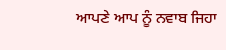ਆਪਣੇ ਆਪ ਨੂੰ ਨਵਾਬ ਜਿਹਾ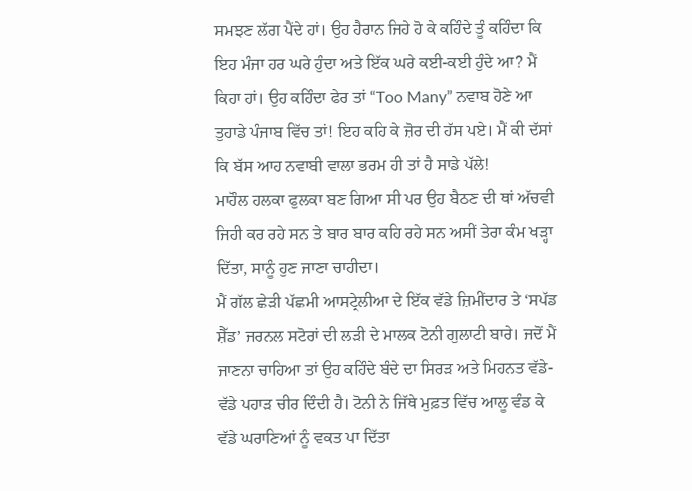ਸਮਝਣ ਲੱਗ ਪੈਂਦੇ ਹਾਂ। ਉਹ ਹੈਰਾਨ ਜਿਹੇ ਹੋ ਕੇ ਕਹਿੰਦੇ ਤੂੰ ਕਹਿੰਦਾ ਕਿ ਇਹ ਮੰਜਾ ਹਰ ਘਰੇ ਹੁੰਦਾ ਅਤੇ ਇੱਕ ਘਰੇ ਕਈ-ਕਈ ਹੁੰਦੇ ਆ? ਮੈਂ ਕਿਹਾ ਹਾਂ। ਉਹ ਕਹਿੰਦਾ ਫੇਰ ਤਾਂ “Too Many” ਨਵਾਬ ਹੋਣੇ ਆ ਤੁਹਾਡੇ ਪੰਜਾਬ ਵਿੱਚ ਤਾਂ! ਇਹ ਕਹਿ ਕੇ ਜ਼ੋਰ ਦੀ ਹੱਸ ਪਏ। ਮੈਂ ਕੀ ਦੱਸਾਂ ਕਿ ਬੱਸ ਆਹ ਨਵਾਬੀ ਵਾਲਾ ਭਰਮ ਹੀ ਤਾਂ ਹੈ ਸਾਡੇ ਪੱਲੇ!
ਮਾਹੌਲ ਹਲਕਾ ਫੁਲਕਾ ਬਣ ਗਿਆ ਸੀ ਪਰ ਉਹ ਬੈਠਣ ਦੀ ਥਾਂ ਅੱਚਵੀ ਜਿਹੀ ਕਰ ਰਹੇ ਸਨ ਤੇ ਬਾਰ ਬਾਰ ਕਹਿ ਰਹੇ ਸਨ ਅਸੀਂ ਤੇਰਾ ਕੰਮ ਖੜ੍ਹਾ ਦਿੱਤਾ, ਸਾਨੂੰ ਹੁਣ ਜਾਣਾ ਚਾਹੀਦਾ।
ਮੈਂ ਗੱਲ ਛੇੜੀ ਪੱਛਮੀ ਆਸਟ੍ਰੇਲੀਆ ਦੇ ਇੱਕ ਵੱਡੇ ਜ਼ਿਮੀਂਦਾਰ ਤੇ ‘ਸਪੱਡ ਸ਼ੈੱਡ’ ਜਰਨਲ ਸਟੋਰਾਂ ਦੀ ਲੜੀ ਦੇ ਮਾਲਕ ਟੋਨੀ ਗੁਲਾਟੀ ਬਾਰੇ। ਜਦੋਂ ਮੈਂ ਜਾਣਨਾ ਚਾਹਿਆ ਤਾਂ ਉਹ ਕਹਿੰਦੇ ਬੰਦੇ ਦਾ ਸਿਰੜ ਅਤੇ ਮਿਹਨਤ ਵੱਡੇ-ਵੱਡੇ ਪਹਾੜ ਚੀਰ ਦਿੰਦੀ ਹੈ। ਟੋਨੀ ਨੇ ਜਿੱਥੇ ਮੁਫ਼ਤ ਵਿੱਚ ਆਲੂ ਵੰਡ ਕੇ ਵੱਡੇ ਘਰਾਣਿਆਂ ਨੂੰ ਵਕਤ ਪਾ ਦਿੱਤਾ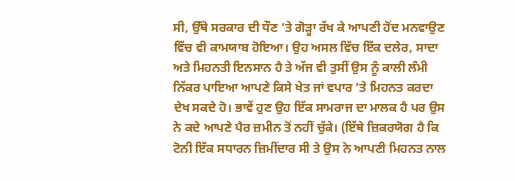ਸੀ, ਉੱਥੇ ਸਰਕਾਰ ਦੀ ਧੌਣ ’ਤੇ ਗੋੜ੍ਹਾ ਰੱਖ ਕੇ ਆਪਣੀ ਹੋਂਦ ਮਨਵਾਉਣ ਵਿੱਚ ਵੀ ਕਾਮਯਾਬ ਹੋਇਆ। ਉਹ ਅਸਲ ਵਿੱਚ ਇੱਕ ਦਲੇਰ, ਸਾਦਾ ਅਤੇ ਮਿਹਨਤੀ ਇਨਸਾਨ ਹੈ ਤੇ ਅੱਜ ਵੀ ਤੁਸੀਂ ਉਸ ਨੂੰ ਕਾਲੀ ਲੰਮੀ ਨਿੱਕਰ ਪਾਇਆ ਆਪਣੇ ਕਿਸੇ ਖੇਤ ਜਾਂ ਵਪਾਰ ’ਤੇ ਮਿਹਨਤ ਕਰਦਾ ਦੇਖ ਸਕਦੇ ਹੋ। ਭਾਵੇਂ ਹੁਣ ਉਹ ਇੱਕ ਸਾਮਰਾਜ ਦਾ ਮਾਲਕ ਹੈ ਪਰ ਉਸ ਨੇ ਕਦੇ ਆਪਣੇ ਪੈਰ ਜ਼ਮੀਨ ਤੋਂ ਨਹੀਂ ਚੁੱਕੇ। (ਇੱਥੇ ਜ਼ਿਕਰਯੋਗ ਹੈ ਕਿ ਟੋਨੀ ਇੱਕ ਸਧਾਰਨ ਜ਼ਿਮੀਂਦਾਰ ਸੀ ਤੇ ਉਸ ਨੇ ਆਪਣੀ ਮਿਹਨਤ ਨਾਲ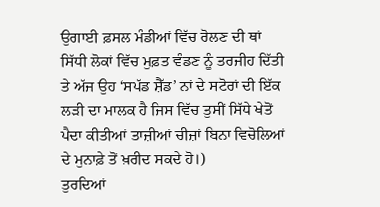ਉਗਾਈ ਫ਼ਸਲ ਮੰਡੀਆਂ ਵਿੱਚ ਰੋਲਣ ਦੀ ਥਾਂ ਸਿੱਧੀ ਲੋਕਾਂ ਵਿੱਚ ਮੁਫ਼ਤ ਵੰਡਣ ਨੂੰ ਤਰਜੀਹ ਦਿੱਤੀ ਤੇ ਅੱਜ ਉਹ ‘ਸਪੱਡ ਸ਼ੈੱਡ’ ਨਾਂ ਦੇ ਸਟੋਰਾਂ ਦੀ ਇੱਕ ਲੜੀ ਦਾ ਮਾਲਕ ਹੈ ਜਿਸ ਵਿੱਚ ਤੁਸੀਂ ਸਿੱਧੇ ਖੇਤੋਂ ਪੈਦਾ ਕੀਤੀਆਂ ਤਾਜ਼ੀਆਂ ਚੀਜ਼ਾਂ ਬਿਨਾ ਵਿਚੋਲਿਆਂ ਦੇ ਮੁਨਾਫ਼ੇ ਤੋਂ ਖ਼ਰੀਦ ਸਕਦੇ ਹੋ।)
ਤੁਰਦਿਆਂ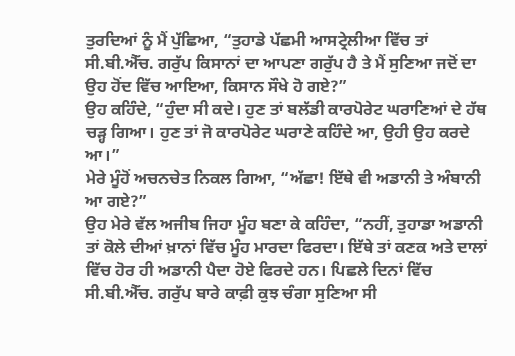ਤੁਰਦਿਆਂ ਨੂੰ ਮੈਂ ਪੁੱਛਿਆ, “ਤੁਹਾਡੇ ਪੱਛਮੀ ਆਸਟ੍ਰੇਲੀਆ ਵਿੱਚ ਤਾਂ ਸੀ.ਬੀ.ਐੱਚ. ਗਰੁੱਪ ਕਿਸਾਨਾਂ ਦਾ ਆਪਣਾ ਗਰੁੱਪ ਹੈ ਤੇ ਮੈਂ ਸੁਣਿਆ ਜਦੋਂ ਦਾ ਉਹ ਹੋਂਦ ਵਿੱਚ ਆਇਆ, ਕਿਸਾਨ ਸੌਖੇ ਹੋ ਗਏ?”
ਉਹ ਕਹਿੰਦੇ, “ਹੁੰਦਾ ਸੀ ਕਦੇ। ਹੁਣ ਤਾਂ ਬਲੱਡੀ ਕਾਰਪੋਰੇਟ ਘਰਾਣਿਆਂ ਦੇ ਹੱਥ ਚੜ੍ਹ ਗਿਆ। ਹੁਣ ਤਾਂ ਜੋ ਕਾਰਪੋਰੇਟ ਘਰਾਣੇ ਕਹਿੰਦੇ ਆ, ਉਹੀ ਉਹ ਕਰਦੇ ਆ।”
ਮੇਰੇ ਮੂੰਹੋਂ ਅਚਨਚੇਤ ਨਿਕਲ ਗਿਆ, “ਅੱਛਾ! ਇੱਥੇ ਵੀ ਅਡਾਨੀ ਤੇ ਅੰਬਾਨੀ ਆ ਗਏ?”
ਉਹ ਮੇਰੇ ਵੱਲ ਅਜੀਬ ਜਿਹਾ ਮੂੰਹ ਬਣਾ ਕੇ ਕਹਿੰਦਾ, “ਨਹੀਂ, ਤੁਹਾਡਾ ਅਡਾਨੀ ਤਾਂ ਕੋਲੇ ਦੀਆਂ ਖ਼ਾਨਾਂ ਵਿੱਚ ਮੂੰਹ ਮਾਰਦਾ ਫਿਰਦਾ। ਇੱਥੇ ਤਾਂ ਕਣਕ ਅਤੇ ਦਾਲਾਂ ਵਿੱਚ ਹੋਰ ਹੀ ਅਡਾਨੀ ਪੈਦਾ ਹੋਏ ਫਿਰਦੇ ਹਨ। ਪਿਛਲੇ ਦਿਨਾਂ ਵਿੱਚ ਸੀ.ਬੀ.ਐੱਚ. ਗਰੁੱਪ ਬਾਰੇ ਕਾਫ਼ੀ ਕੁਝ ਚੰਗਾ ਸੁਣਿਆ ਸੀ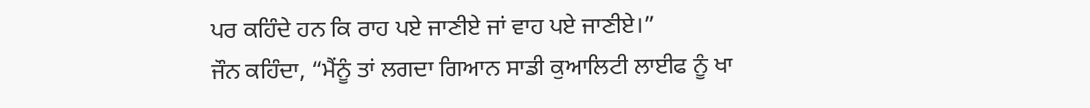ਪਰ ਕਹਿੰਦੇ ਹਨ ਕਿ ਰਾਹ ਪਏ ਜਾਣੀਏ ਜਾਂ ਵਾਹ ਪਏ ਜਾਣੀਏ।”
ਜੌਨ ਕਹਿੰਦਾ, “ਮੈਂਨੂੰ ਤਾਂ ਲਗਦਾ ਗਿਆਨ ਸਾਡੀ ਕੁਆਲਿਟੀ ਲਾਈਫ ਨੂੰ ਖਾ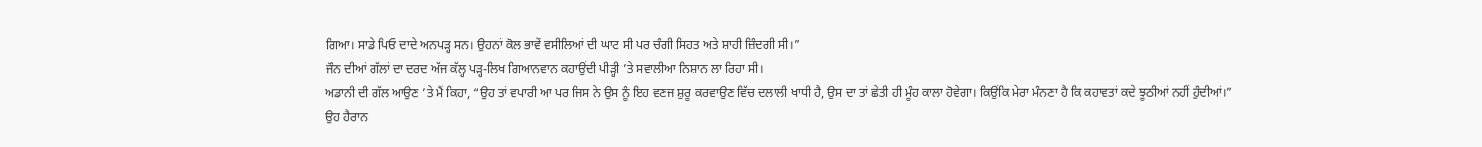ਗਿਆ। ਸਾਡੇ ਪਿਓ ਦਾਦੇ ਅਨਪੜ੍ਹ ਸਨ। ਉਹਨਾਂ ਕੋਲ ਭਾਵੇਂ ਵਸੀਲਿਆਂ ਦੀ ਘਾਟ ਸੀ ਪਰ ਚੰਗੀ ਸਿਹਤ ਅਤੇ ਸ਼ਾਹੀ ਜ਼ਿੰਦਗੀ ਸੀ।”
ਜੌਨ ਦੀਆਂ ਗੱਲਾਂ ਦਾ ਦਰਦ ਅੱਜ ਕੱਲ੍ਹ ਪੜ੍ਹ-ਲਿਖ ਗਿਆਨਵਾਨ ਕਹਾਉਂਦੀ ਪੀੜ੍ਹੀ ’ਤੇ ਸਵਾਲੀਆ ਨਿਸ਼ਾਨ ਲਾ ਰਿਹਾ ਸੀ।
ਅਡਾਨੀ ਦੀ ਗੱਲ ਆਉਣ ’ਤੇ ਮੈਂ ਕਿਹਾ, “ਉਹ ਤਾਂ ਵਪਾਰੀ ਆ ਪਰ ਜਿਸ ਨੇ ਉਸ ਨੂੰ ਇਹ ਵਣਜ ਸ਼ੁਰੂ ਕਰਵਾਉਣ ਵਿੱਚ ਦਲਾਲੀ ਖਾਧੀ ਹੈ, ਉਸ ਦਾ ਤਾਂ ਛੇਤੀ ਹੀ ਮੂੰਹ ਕਾਲਾ ਹੋਵੇਗਾ। ਕਿਉਂਕਿ ਮੇਰਾ ਮੰਨਣਾ ਹੈ ਕਿ ਕਹਾਵਤਾਂ ਕਦੇ ਝੂਠੀਆਂ ਨਹੀਂ ਹੁੰਦੀਆਂ।”
ਉਹ ਹੈਰਾਨ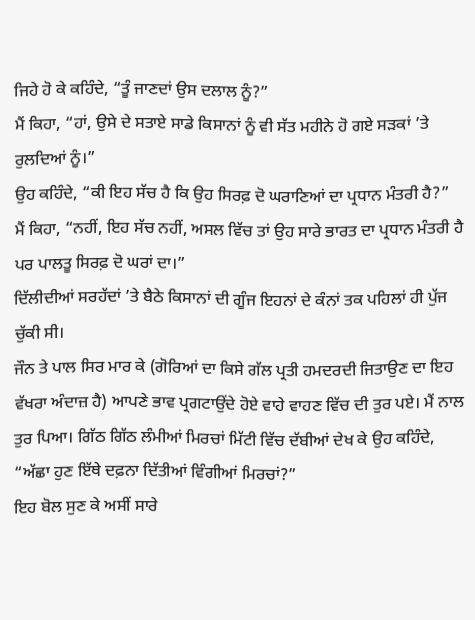ਜਿਹੇ ਹੋ ਕੇ ਕਹਿੰਦੇ, “ਤੂੰ ਜਾਣਦਾਂ ਉਸ ਦਲਾਲ ਨੂੰ?”
ਮੈਂ ਕਿਹਾ, “ਹਾਂ, ਉਸੇ ਦੇ ਸਤਾਏ ਸਾਡੇ ਕਿਸਾਨਾਂ ਨੂੰ ਵੀ ਸੱਤ ਮਹੀਨੇ ਹੋ ਗਏ ਸੜਕਾਂ ’ਤੇ ਰੁਲਦਿਆਂ ਨੂੰ।”
ਉਹ ਕਹਿੰਦੇ, “ਕੀ ਇਹ ਸੱਚ ਹੈ ਕਿ ਉਹ ਸਿਰਫ਼ ਦੋ ਘਰਾਣਿਆਂ ਦਾ ਪ੍ਰਧਾਨ ਮੰਤਰੀ ਹੈ?”
ਮੈਂ ਕਿਹਾ, “ਨਹੀਂ, ਇਹ ਸੱਚ ਨਹੀਂ, ਅਸਲ ਵਿੱਚ ਤਾਂ ਉਹ ਸਾਰੇ ਭਾਰਤ ਦਾ ਪ੍ਰਧਾਨ ਮੰਤਰੀ ਹੈ ਪਰ ਪਾਲਤੂ ਸਿਰਫ਼ ਦੋ ਘਰਾਂ ਦਾ।”
ਦਿੱਲੀਦੀਆਂ ਸਰਹੱਦਾਂ ’ਤੇ ਬੈਠੇ ਕਿਸਾਨਾਂ ਦੀ ਗੂੰਜ ਇਹਨਾਂ ਦੇ ਕੰਨਾਂ ਤਕ ਪਹਿਲਾਂ ਹੀ ਪੁੱਜ ਚੁੱਕੀ ਸੀ।
ਜੌਨ ਤੇ ਪਾਲ ਸਿਰ ਮਾਰ ਕੇ (ਗੋਰਿਆਂ ਦਾ ਕਿਸੇ ਗੱਲ ਪ੍ਰਤੀ ਹਮਦਰਦੀ ਜਿਤਾਉਣ ਦਾ ਇਹ ਵੱਖਰਾ ਅੰਦਾਜ਼ ਹੈ) ਆਪਣੇ ਭਾਵ ਪ੍ਰਗਟਾਉਂਦੇ ਹੋਏ ਵਾਹੇ ਵਾਹਣ ਵਿੱਚ ਦੀ ਤੁਰ ਪਏ। ਮੈਂ ਨਾਲ ਤੁਰ ਪਿਆ। ਗਿੱਠ ਗਿੱਠ ਲੰਮੀਆਂ ਮਿਰਚਾਂ ਮਿੱਟੀ ਵਿੱਚ ਦੱਬੀਆਂ ਦੇਖ ਕੇ ਉਹ ਕਹਿੰਦੇ, “ਅੱਛਾ ਹੁਣ ਇੱਥੇ ਦਫ਼ਨਾ ਦਿੱਤੀਆਂ ਵਿੰਗੀਆਂ ਮਿਰਚਾਂ?”
ਇਹ ਬੋਲ ਸੁਣ ਕੇ ਅਸੀਂ ਸਾਰੇ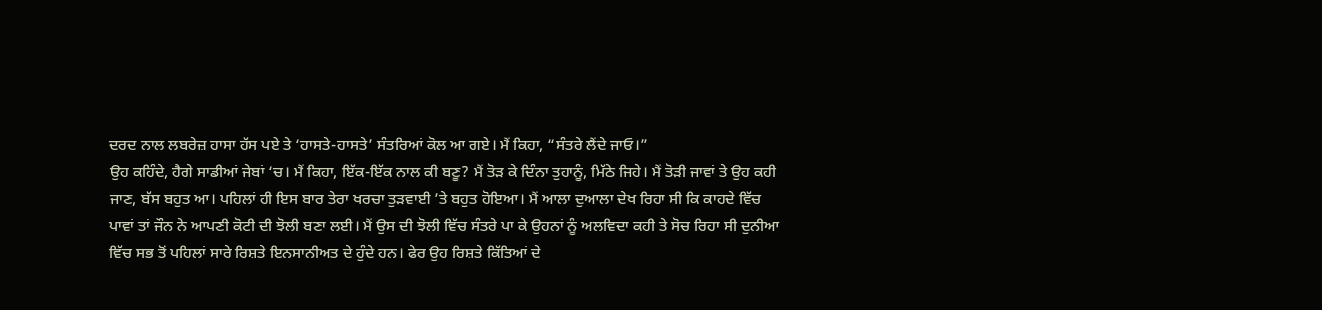ਦਰਦ ਨਾਲ ਲਬਰੇਜ਼ ਹਾਸਾ ਹੱਸ ਪਏ ਤੇ ‘ਹਾਸਤੇ-ਹਾਸਤੇ’ ਸੰਤਰਿਆਂ ਕੋਲ ਆ ਗਏ। ਮੈਂ ਕਿਹਾ, “ਸੰਤਰੇ ਲੈਂਦੇ ਜਾਓ।”
ਉਹ ਕਹਿੰਦੇ, ਹੈਗੇ ਸਾਡੀਆਂ ਜੇਬਾਂ ‘ਚ। ਮੈਂ ਕਿਹਾ, ਇੱਕ-ਇੱਕ ਨਾਲ ਕੀ ਬਣੂ? ਮੈਂ ਤੋੜ ਕੇ ਦਿੰਨਾ ਤੁਹਾਨੂੰ, ਮਿੱਠੇ ਜਿਹੇ। ਮੈਂ ਤੋੜੀ ਜਾਵਾਂ ਤੇ ਉਹ ਕਹੀ ਜਾਣ, ਬੱਸ ਬਹੁਤ ਆ। ਪਹਿਲਾਂ ਹੀ ਇਸ ਬਾਰ ਤੇਰਾ ਖਰਚਾ ਤੁੜਵਾਈ ’ਤੇ ਬਹੁਤ ਹੋਇਆ। ਮੈਂ ਆਲਾ ਦੁਆਲਾ ਦੇਖ ਰਿਹਾ ਸੀ ਕਿ ਕਾਹਦੇ ਵਿੱਚ ਪਾਵਾਂ ਤਾਂ ਜੌਨ ਨੇ ਆਪਣੀ ਕੋਟੀ ਦੀ ਝੋਲੀ ਬਣਾ ਲਈ। ਮੈਂ ਉਸ ਦੀ ਝੋਲੀ ਵਿੱਚ ਸੰਤਰੇ ਪਾ ਕੇ ਉਹਨਾਂ ਨੂੰ ਅਲਵਿਦਾ ਕਹੀ ਤੇ ਸੋਚ ਰਿਹਾ ਸੀ ਦੁਨੀਆ ਵਿੱਚ ਸਭ ਤੋਂ ਪਹਿਲਾਂ ਸਾਰੇ ਰਿਸ਼ਤੇ ਇਨਸਾਨੀਅਤ ਦੇ ਹੁੰਦੇ ਹਨ। ਫੇਰ ਉਹ ਰਿਸ਼ਤੇ ਕਿੱਤਿਆਂ ਦੇ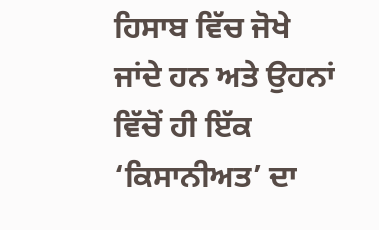ਹਿਸਾਬ ਵਿੱਚ ਜੋਖੇ ਜਾਂਦੇ ਹਨ ਅਤੇ ਉਹਨਾਂ ਵਿੱਚੋਂ ਹੀ ਇੱਕ ‘ਕਿਸਾਨੀਅਤ’ ਦਾ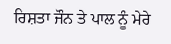ਰਿਸ਼ਤਾ ਜੌਨ ਤੇ ਪਾਲ ਨੂੰ ਮੇਰੇ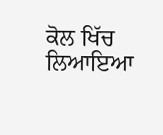ਕੋਲ ਖਿੱਚ ਲਿਆਇਆ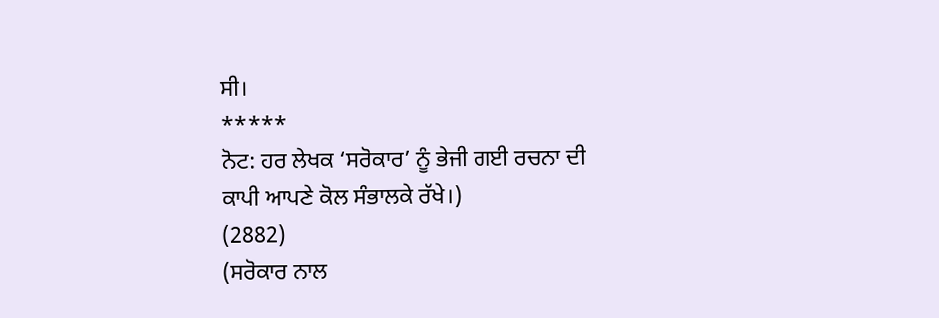ਸੀ।
*****
ਨੋਟ: ਹਰ ਲੇਖਕ ‘ਸਰੋਕਾਰ’ ਨੂੰ ਭੇਜੀ ਗਈ ਰਚਨਾ ਦੀ ਕਾਪੀ ਆਪਣੇ ਕੋਲ ਸੰਭਾਲਕੇ ਰੱਖੇ।)
(2882)
(ਸਰੋਕਾਰ ਨਾਲ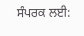ਸੰਪਰਕ ਲਈ: